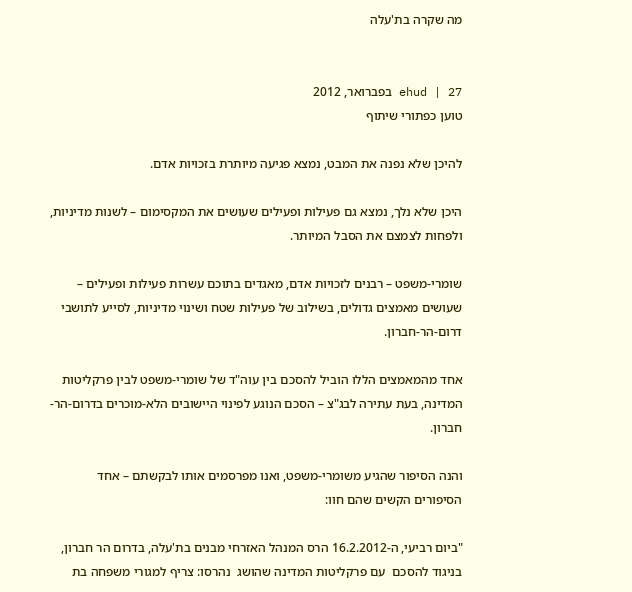מה שקרה בת'עלה


ehud | 27 בפברואר, 2012
טוען כפתורי שיתוף

להיכן שלא נפנה את המבט, נמצא פגיעה מיותרת בזכויות אדם.

היכן שלא נלך, נמצא גם פעילות ופעילים שעושים את המקסימום – לשנות מדיניות, ולפחות לצמצם את הסבל המיותר.

שומרי-משפט – רבנים לזכויות אדם, מאגדים בתוכם עשרות פעילות ופעילים – שעושים מאמצים גדולים, בשילוב של פעילות שטח ושינוי מדיניות, לסייע לתושבי דרום-הר-חברון.

אחד מהמאמצים הללו הוביל להסכם בין עוה"ד של שומרי-משפט לבין פרקליטות המדינה, בעת עתירה לבג"צ – הסכם הנוגע לפינוי היישובים הלא-מוכרים בדרום-הר-חברון.

והנה הסיפור שהגיע משומרי-משפט, ואנו מפרסמים אותו לבקשתם – אחד הסיפורים הקשים שהם חוו:

"ביום רביעי, ה-16.2.2012 הרס המנהל האזרחי מבנים בת'עלה, בדרום הר חברון, בניגוד להסכם  עם פרקליטות המדינה שהושג  נהרסו: צריף למגורי משפחה בת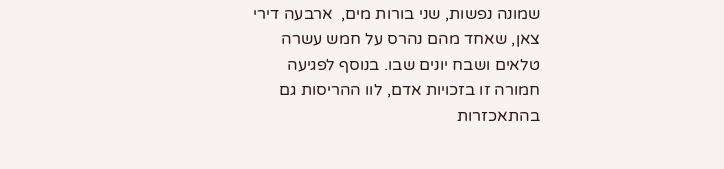שמונה נפשות, שני בורות מים,  ארבעה דירי צאן, שאחד מהם נהרס על חמש עשרה טלאים ושבח יונים שבו. בנוסף לפגיעה חמורה זו בזכויות אדם, לוו ההריסות גם בהתאכזרות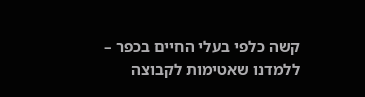קשה כלפי בעלי החיים בכפר – ללמדנו שאטימות לקבוצה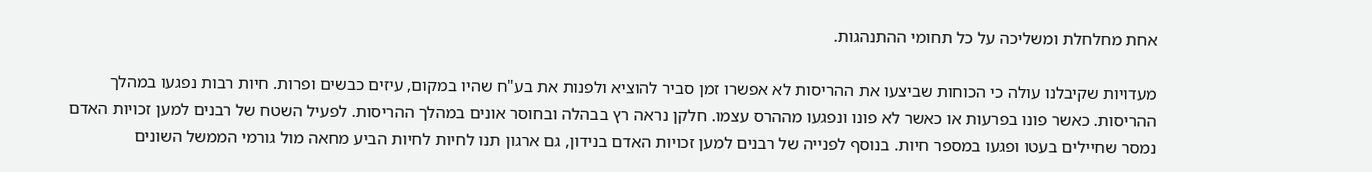אחת מחלחלת ומשליכה על כל תחומי ההתנהגות.

מעדויות שקיבלנו עולה כי הכוחות שביצעו את ההריסות לא אפשרו זמן סביר להוציא ולפנות את בע"ח שהיו במקום, עיזים כבשים ופרות. חיות רבות נפגעו במהלך ההריסות. כאשר פונו בפרעות או כאשר לא פונו ונפגעו מההרס עצמו. חלקן נראה רץ בבהלה ובחוסר אונים במהלך ההריסות. לפעיל השטח של רבנים למען זכויות האדם נמסר שחיילים בעטו ופגעו במספר חיות. בנוסף לפנייה של רבנים למען זכויות האדם בנידון, גם ארגון תנו לחיות לחיות הביע מחאה מול גורמי הממשל השונים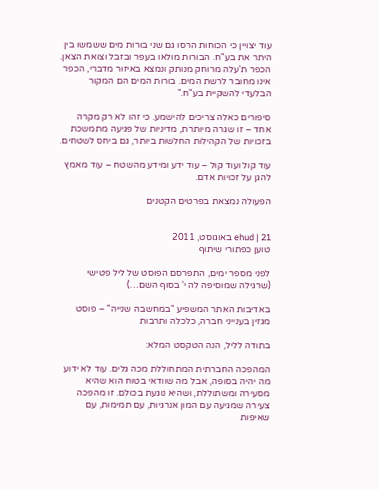עוד יצויין כי הכוחות הרסו גם שני בורות מים ששמשו בין היתר את בע"ח. הבורות מולאו בעפר ובזבל וצואת הצאן. הכפר ת'עלה מרוחק מנותק ונמצא באיזור מדברי, הכפר אינו מחובר לרשת המים. בורות המים הם המקור הבלעדי להשקיית בע"ח."

סיפורים כאלה צריכים להישמע. כי זהו לא רק מקרה אחד – זו שגרה מיותרת, מדיניות של פגיעה מתמשכת בזכויות של הקהילות החלשות ביותר, גם ביחס לשטחים.

עוד קול ועוד קול – עוד ידע ומידע מהשטח – עוד מאמץ להגן על זכויות אדם.

הפעולה נמצאת בפרטים הקטנים


ehud | 21 באוגוסט, 2011
טוען כפתורי שיתוף

לפני מספר ימים, התפרסם הפוסט של ליל פטישי (שרגילה שמוסיפה לה י' בסוף השם…)

באדיבות האתר המשפיע "במחשבה שנייה" – פוסט מגזין בענייני חברה, כלכלה ותרבות

בתודה לליל, הנה הטקסט המלא:

המהפכה החברתית המתחוללת מכה גלים. עוד לא ידוע מה יהיה בסופה, אבל מה שוודאי בטוח הוא שהיא מסעירה ומשתוללת, ושהיא נוגעת בכולם. זו מהפכה צעירה שמגיעה עם המון אנרגיות, עם תמימות, עם שאיפות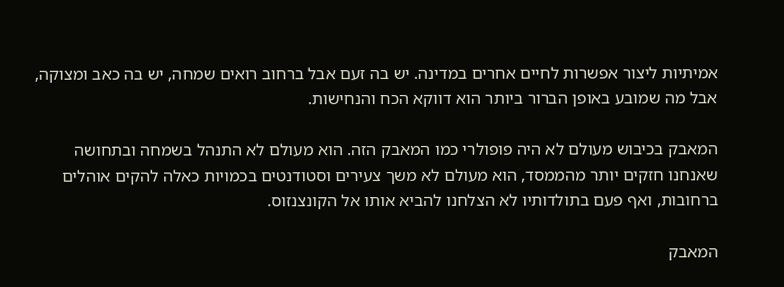אמיתיות ליצור אפשרות לחיים אחרים במדינה. יש בה זעם אבל ברחוב רואים שמחה, יש בה כאב ומצוקה, אבל מה שמובע באופן הברור ביותר הוא דווקא הכח והנחישות.

המאבק בכיבוש מעולם לא היה פופולרי כמו המאבק הזה. הוא מעולם לא התנהל בשמחה ובתחושה שאנחנו חזקים יותר מהממסד, הוא מעולם לא משך צעירים וסטודנטים בכמויות כאלה להקים אוהלים ברחובות, ואף פעם בתולדותיו לא הצלחנו להביא אותו אל הקונצנזוס.

המאבק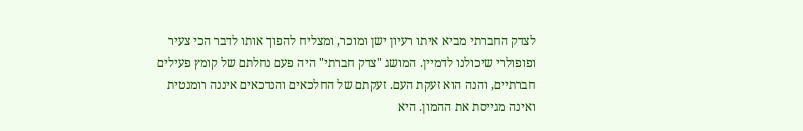לצדק החברתי מביא איתו רעיון ישן ומוכר, ומצליח להפוך אותו לדבר הכי צעיר ופופולרי שיכולנו לדמיין. המושג "צדק חברתי" היה פעם נחלתם של קומץ פעילים חברתיים, והנה הוא זעקת העם. זעקתם של החלכאים והנדכאים איננה רומנטית ואינה מגייסת את ההמון. היא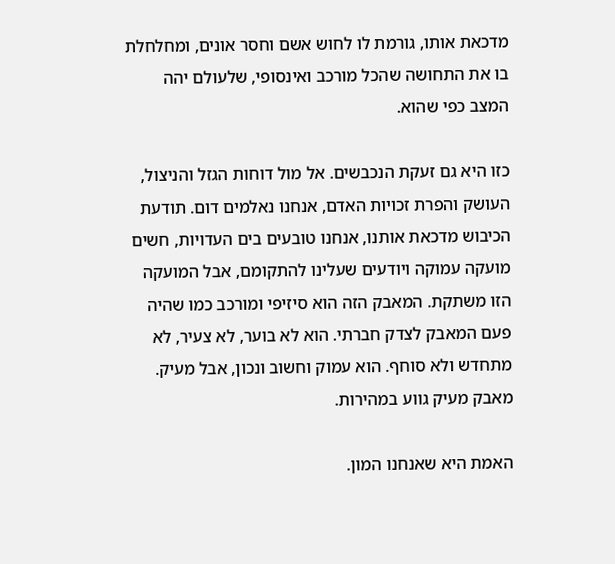מדכאת אותו, גורמת לו לחוש אשם וחסר אונים, ומחלחלת בו את התחושה שהכל מורכב ואינסופי, שלעולם יהה המצב כפי שהוא.

כזו היא גם זעקת הנכבשים. אל מול דוחות הגזל והניצול, העושק והפרת זכויות האדם, אנחנו נאלמים דום. תודעת הכיבוש מדכאת אותנו, אנחנו טובעים בים העדויות, חשים מועקה עמוקה ויודעים שעלינו להתקומם, אבל המועקה הזו משתקת. המאבק הזה הוא סיזיפי ומורכב כמו שהיה פעם המאבק לצדק חברתי. הוא לא בוער, לא צעיר, לא מתחדש ולא סוחף. הוא עמוק וחשוב ונכון, אבל מעיק. מאבק מעיק גווע במהירות.

האמת היא שאנחנו המון.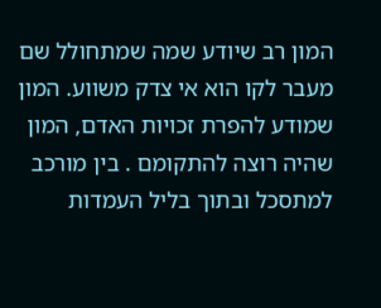המון רב שיודע שמה שמתחולל שם מעבר לקו הוא אי צדק משווע. המון שמודע להפרת זכויות האדם, המון שהיה רוצה להתקומם . בין מורכב למתסכל ובתוך בליל העמדות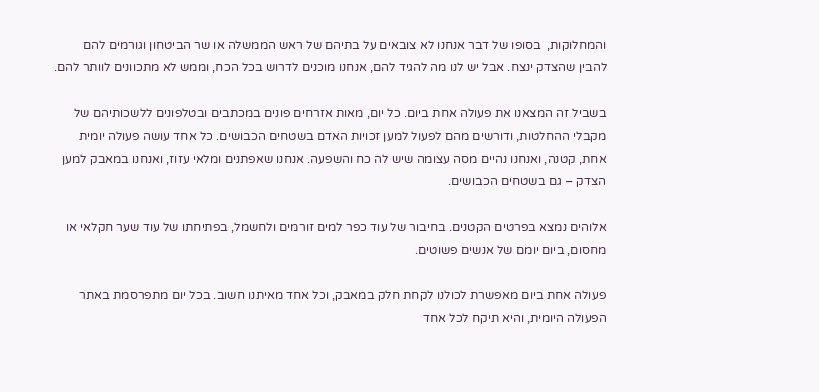והמחלוקות,  בסופו של דבר אנחנו לא צובאים על בתיהם של ראש הממשלה או שר הביטחון וגורמים להם להבין שהצדק ינצח. אבל יש לנו מה להגיד להם, אנחנו מוכנים לדרוש בכל הכח, וממש לא מתכוונים לוותר להם.

בשביל זה המצאנו את פעולה אחת ביום. כל יום, מאות אזרחים פונים במכתבים ובטלפונים ללשכותיהם של מקבלי ההחלטות, ודורשים מהם לפעול למען זכויות האדם בשטחים הכבושים. כל אחד עושה פעולה יומית אחת, קטנה, ואנחנו נהיים מסה עצומה שיש לה כח והשפעה. אנחנו שאפתנים ומלאי עזוז, ואנחנו במאבק למען הצדק – גם בשטחים הכבושים.

אלוהים נמצא בפרטים הקטנים. בחיבור של עוד כפר למים זורמים ולחשמל, בפתיחתו של עוד שער חקלאי או מחסום, ביום יומם של אנשים פשוטים.

פעולה אחת ביום מאפשרת לכולנו לקחת חלק במאבק, וכל אחד מאיתנו חשוב. בכל יום מתפרסמת באתר הפעולה היומית, והיא תיקח לכל אחד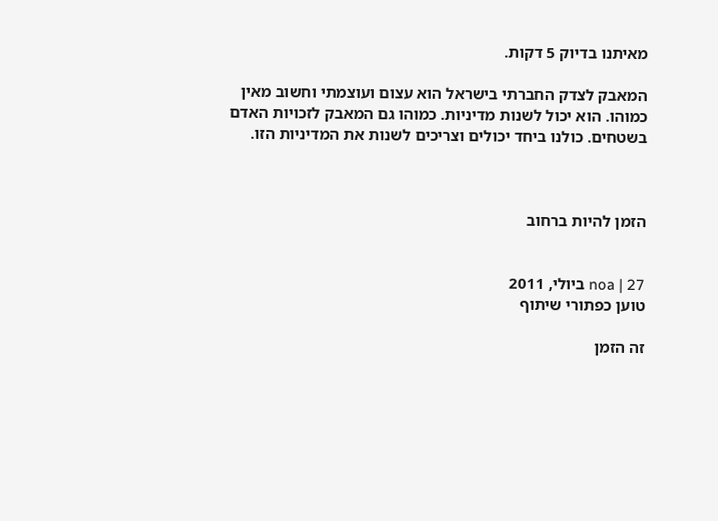מאיתנו בדיוק 5 דקות.

המאבק לצדק החברתי בישראל הוא עצום ועוצמתי וחשוב מאין כמוהו. הוא יכול לשנות מדיניות. כמוהו גם המאבק לזכויות האדם בשטחים. כולנו ביחד יכולים וצריכים לשנות את המדיניות הזו.



הזמן להיות ברחוב


noa | 27 ביולי, 2011
טוען כפתורי שיתוף

זה הזמן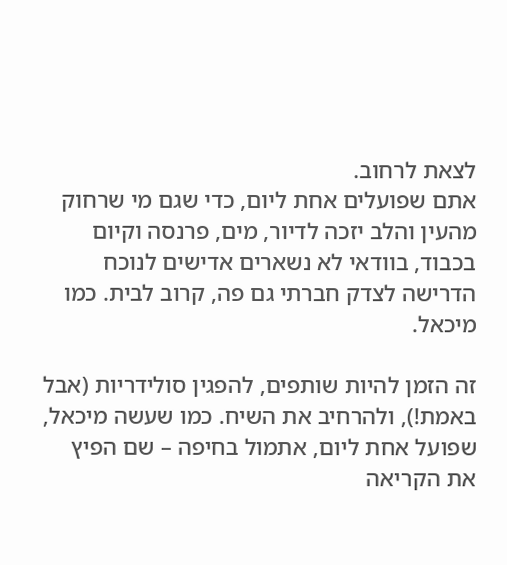לצאת לרחוב.
אתם שפועלים אחת ליום, כדי שגם מי שרחוק מהעין והלב יזכה לדיור, מים, פרנסה וקיום בכבוד, בוודאי לא נשארים אדישים לנוכח הדרישה לצדק חברתי גם פה, קרוב לבית. כמו מיכאל.

זה הזמן להיות שותפים, להפגין סולידריות (אבל באמת!), ולהרחיב את השיח. כמו שעשה מיכאל, שפועל אחת ליום, אתמול בחיפה – שם הפיץ את הקריאה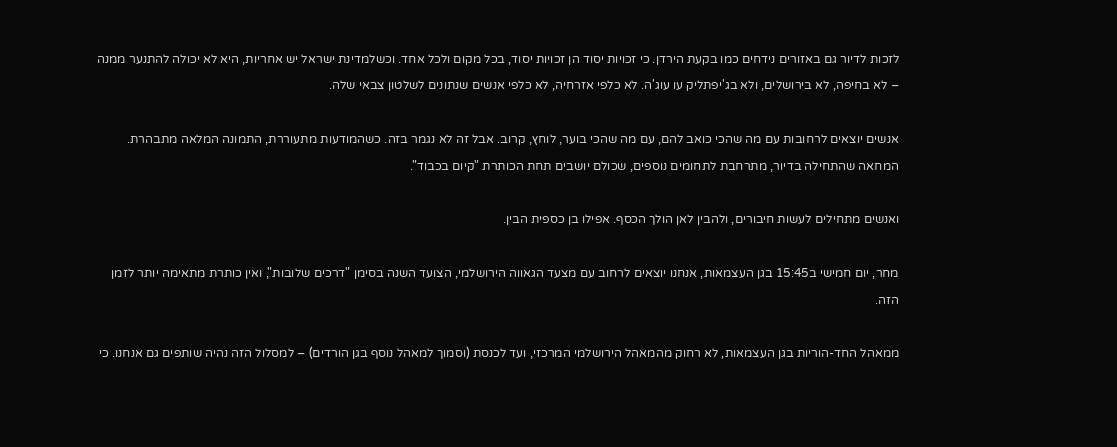לזכות לדיור גם באזורים נידחים כמו בקעת הירדן. כי זכויות יסוד הן זכויות יסוד, בכל מקום ולכל אחד. וכשלמדינת ישראל יש אחריות, היא לא יכולה להתנער ממנה – לא בחיפה, לא בירושלים, ולא בג'יפתליק עו עוג'ה. לא כלפי אזרחיה, לא כלפי אנשים שנתונים לשלטון צבאי שלה.

אנשים יוצאים לרחובות עם מה שהכי כואב להם, עם מה שהכי בוער, לוחץ, קרוב. אבל זה לא נגמר בזה. כשהמודעות מתעוררת, התמונה המלאה מתבהרת. המחאה שהתחילה בדיור, מתרחבת לתחומים נוספים, שכולם יושבים תחת הכותרת "קיום בכבוד".

ואנשים מתחילים לעשות חיבורים, ולהבין לאן הולך הכסף. אפילו בן כספית הבין.

מחר, יום חמישי ב15:45 בגן העצמאות, אנחנו יוצאים לרחוב עם מצעד הגאווה הירושלמי, הצועד השנה בסימן "דרכים שלובות", ואין כותרת מתאימה יותר לזמן הזה.

ממאהל החד-הוריות בגן העצמאות, לא רחוק מהמאהל הירושלמי המרכזי, ועד לכנסת (וסמוך למאהל נוסף בגן הורדים) – למסלול הזה נהיה שותפים גם אנחנו. כי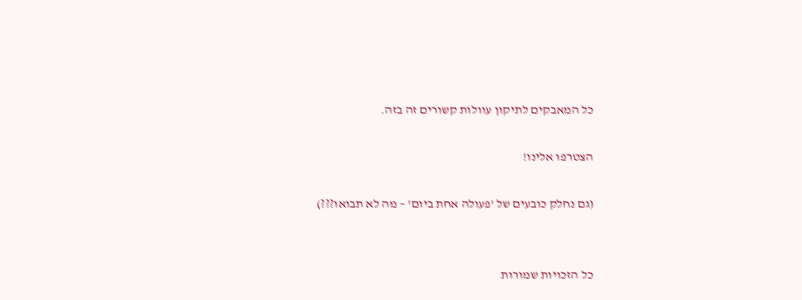כל המאבקים לתיקון עוולות קשורים זה בזה.

הצטרפו אלינו!

(גם נחלק כובעים של 'פעולה אחת ביום' – מה לא תבואו???)


כל הזכויות שמורות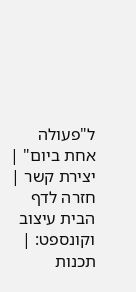ל"פעולה אחת ביום" | יצירת קשר | חזרה לדף הבית עיצוב וקונספט: | תכנות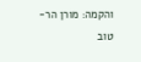והקמה: מורן הר-טוב